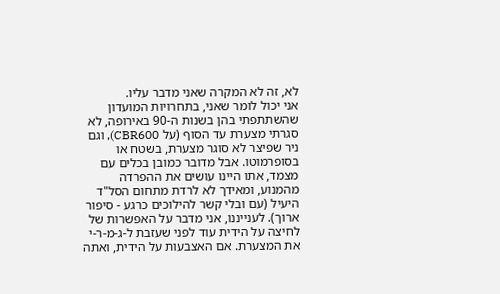לא, זה לא המקרה שאני מדבר עליו.
אני יכול לומר שאני, בתחרויות המועדון שהשתתפתי בהן בשנות ה-90 באירופה, לא סגרתי מצערת עד הסוף (על CBR600), וגם ניר שפיצר לא סוגר מצערת, בשטח או בסופרמוטו. אבל מדובר כמובן בכלים עם מצמד, אתו היינו עושים את ההפרדה מהמנוע, ומאידך לא לרדת מתחום הסל"ד היעיל (עם ובלי קשר להילוכים כרגע - סיפור ארוך). לענייננו, אני מדבר על האפשרות של לחיצה על הידית עוד לפני שעזבת ל-ג-מ-ר-י את המצערת. אם האצבעות על הידית, ואתה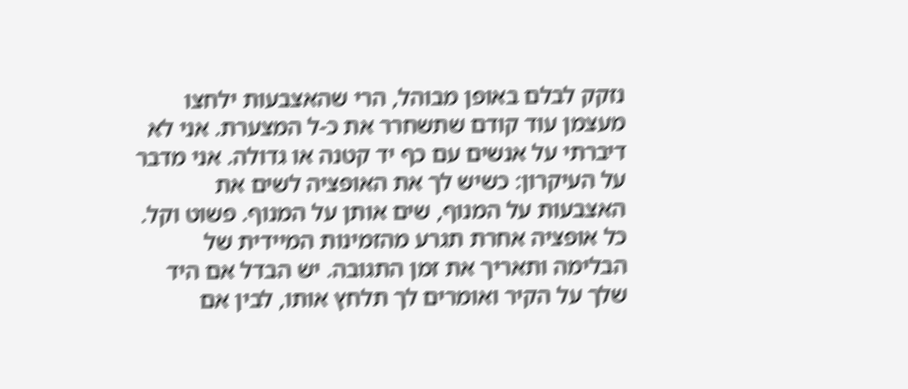נזקק לבלם באופן מבוהל, הרי שהאצבעות ילחצו מעצמן עוד קודם שתשחרר את כ-ל המצערת. אני לא דיברתי על אנשים עם כף יד קטנה או גדולה. אני מדבר על העיקרון: כשיש לך את האופציה לשים את האצבעות על המנוף, שים אותן על המנוף. פשוט וקל. כל אופציה אחרת תגרע מהזמינות המיידית של הבלימה ותאריך את זמן התגובה. יש הבדל אם היד שלך על הקיר ואומרים לך תלחץ אותו, לבין אם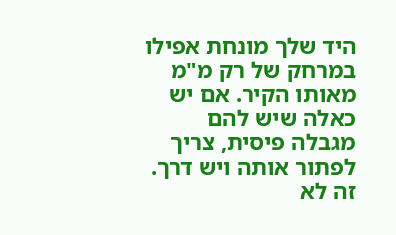היד שלך מונחת אפילו במרחק של רק מ"מ מאותו הקיר. אם יש כאלה שיש להם מגבלה פיסית, צריך לפתור אותה ויש דרך. זה לא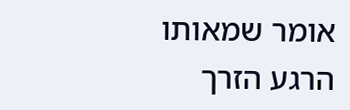אומר שמאותו הרגע הזרך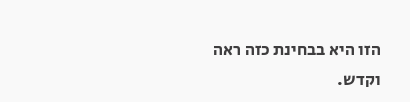הזו היא בבחינת כזה ראה וקדש.